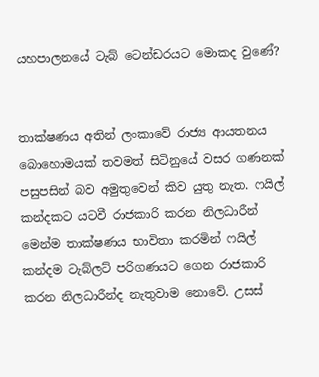යහපාලනයේ ටැබ් ටෙන්ඩරයට මොකද වුණේ?


තාක්ෂණය අතින් ලංකාවේ රාජ්‍ය ආයතනය බොහොමයක් තවමත් සිටිනුයේ වසර ගණනක් පසුපසින් බව අමුතුවෙන් කිව යුතු නැත. ෆයිල් කන්දකට යටවී රාජකාරි කරන නිලධාරීන් මෙන්ම තාක්ෂණය භාවිතා කරමින් ෆයිල් කන්දම ටැබ්ලට් පරිගණයට ගෙන රාජකාරි කරන නිලධාරීන්ද නැතුවාම නොවේ. උසස්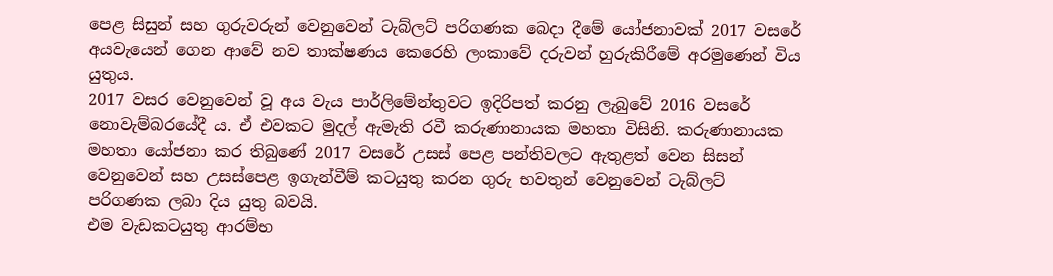පෙළ සිසුන් සහ ගුරුවරුන් වෙනුවෙන් ටැබ්ලට් පරිගණක බෙදා දීමේ යෝජනාවක් 2017 වසරේ අයවැයෙන් ගෙන ආවේ නව තාක්ෂණය කෙරෙහි ලංකාවේ දරුවන් හුරුකිරීමේ අරමුණෙන් විය යුතුය.
2017 වසර වෙනුවෙන් වූ අය වැය පාර්ලිමේන්තුවට ඉදිරිපත් කරනු ලැබුවේ 2016 වසරේ නොවැම්බරයේදී ය. ඒ එවකට මුදල් ඇමැති රවී කරුණානායක මහතා විසිනි. කරුණානායක මහතා යෝජනා කර තිබුණේ 2017 වසරේ උසස් පෙළ පන්තිවලට ඇතුළත් වෙන සිසන් වෙනුවෙන් සහ උසස්පෙළ ඉගැන්වීම් කටයුතු කරන ගුරු භවතුන් වෙනුවෙන් ටැබ්ලට් පරිගණක ලබා දිය යුතු බවයි.
එම වැඩකටයුතු ආරම්භ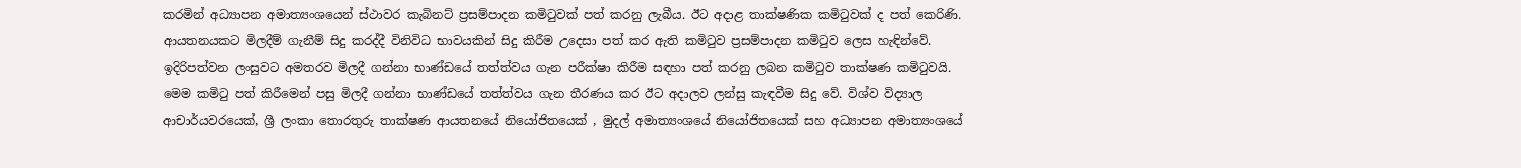කරමින් අධ්‍යාපන අමාත්‍යංශයෙන් ස්ථාවර කැබිනට් ප්‍රසම්පාදන කමිටුවක් පත් කරනු ලැබීය. ඊට අදාළ තාක්ෂණික කමිටුවක් ද පත් කෙරිණි. ආයතනයකට මිලදීම් ගැනීම් සිදු කරද්දී විනිවිධ භාවයකින් සිදු කිරීම උදෙසා පත් කර ඇති කමිටුව ප්‍රසම්පාදන කමිටුව ලෙස හැඳින්වේ. ඉදිරිපත්වන ලංසුවට අමතරව මිලදී ගන්නා භාණ්ඩයේ තත්ත්වය ගැන පරීක්ෂා කිරීම සඳහා පත් කරනු ලබන කමිටුව තාක්ෂණ කමිටුවයි.
මෙම කමිටු පත් කිරීමෙන් පසු මිලදී ගන්නා භාණ්ඩයේ තත්ත්වය ගැන තීරණය කර ඊට අදාලව ලන්සු කැඳවීම සිදු වේ. විශ්ව විද්‍යාල ආචාර්යවරයෙක්, ශ්‍රී ලංකා තොරතුරු තාක්ෂණ ආයතනයේ නියෝජිතයෙක් , මුදල් අමාත්‍යංශයේ නියෝජිතයෙක් සහ අධ්‍යාපන අමාත්‍යංශයේ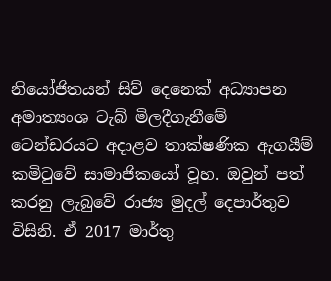නියෝජිතයන් සිව් දෙනෙක් අධ්‍යාපන අමාත්‍යංශ ටැබ් මිලදීගැනීමේ ටෙන්ඩරයට අදාළව තාක්ෂණික ඇගයීම් කමිටුවේ සාමාජිකයෝ වූහ. ඔවුන් පත් කරනු ලැබුවේ රාජ්‍ය මුදල් දෙපාර්තුව විසිනි. ඒ 2017 මාර්තු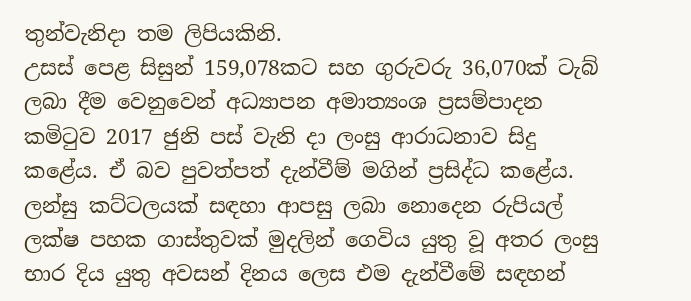තුන්වැනිදා තම ලිපියකිනි.
උසස් පෙළ සිසුන් 159,078කට සහ ගුරුවරු 36,070ක් ටැබ් ලබා දීම වෙනුවෙන් අධ්‍යාපන අමාත්‍යංශ ප්‍රසම්පාදන කමිටුව 2017 ජුනි පස් වැනි දා ලංසු ආරාධනාව සිදු කළේය. ඒ බව පුවත්පත් දැන්වීම් මගින් ප්‍රසිද්ධ කළේය. ලන්සු කට්ටලයක් සඳහා ආපසු ලබා නොදෙන රුපියල් ලක්ෂ පහක ගාස්තුවක් මුදලින් ගෙවිය යුතු වූ අතර ලංසු භාර දිය යුතු අවසන් දිනය ලෙස එම දැන්වීමේ සඳහන්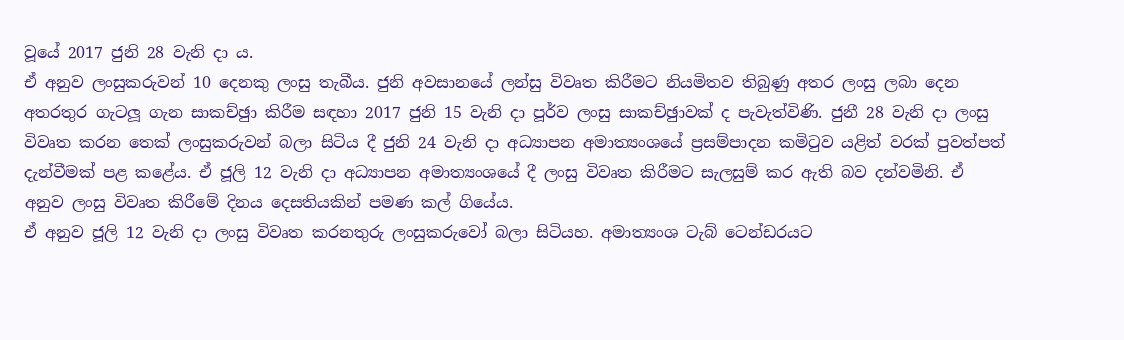වූයේ 2017 ජුනි 28 වැනි දා ය.
ඒ අනුව ලංසුකරුවන් 10 දෙනකු ලංසු තැබීය. ජුනි අවසානයේ ලන්සු විවෘත කිරීමට නියමිතව තිබුණු අතර ලංසු ලබා දෙන අතරතුර ගැටලූ ගැන සාකච්ඡුා කිරීම සඳහා 2017 ජුනි 15 වැනි දා පූර්ව ලංසු සාකච්ඡුාවක් ද පැවැත්විණි. ජුනී 28 වැනි දා ලංසු විවෘත කරන තෙක් ලංසුකරුවන් බලා සිටිය දී ජුනි 24 වැනි දා අධ්‍යාපන අමාත්‍යංශයේ ප්‍රසම්පාදන කමිටුව යළිත් වරක් පුවත්පත් දැන්වීමක් පළ කළේය. ඒ ජූලි 12 වැනි දා අධ්‍යාපන අමාත්‍යංශයේ දී ලංසු විවෘත කිරීමට සැලසුම් කර ඇති බව දන්වමිනි. ඒ අනුව ලංසු විවෘත කිරීමේ දිනය දෙසතියකින් පමණ කල් ගියේය.
ඒ අනුව ජූලි 12 වැනි දා ලංසු විවෘත කරනතුරු ලංසුකරුවෝ බලා සිටියහ. අමාත්‍යංශ ටැබ් ටෙන්ඩරයට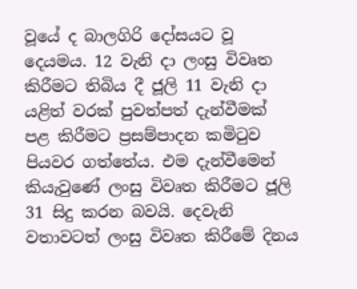වූයේ ද බාලගිරි දෝසයට වූ දෙයමය. 12 වැනි දා ලංසු විවෘත කිරීමට තිබිය දී ජූලි 11 වැනි දා යළිත් වරක් පුවත්පත් දැන්වීමක් පළ කිරීමට ප්‍රසම්පාදන කමිටුව පියවර ගත්තේය. එම දැන්වීමෙන් කියැවුණේ ලංසු විවෘත කිරීමට ජූලි 31 සිදු කරන බවයි. දෙවැනි වතාවටත් ලංසු විවෘත කිරීමේ දිනය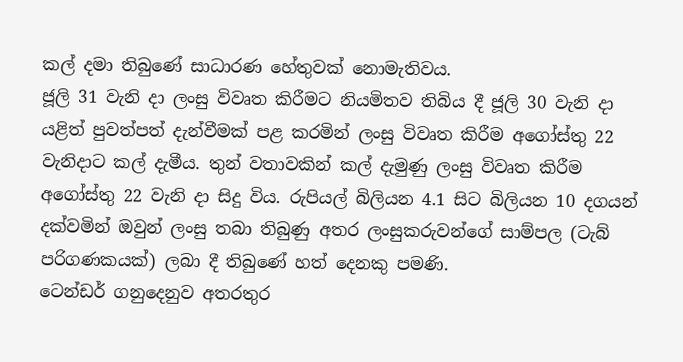කල් දමා තිබුණේ සාධාරණ හේතුවක් නොමැතිවය.
ජූලි 31 වැනි දා ලංසු විවෘත කිරීමට නියමිතව තිබිය දී ජූලි 30 වැනි දා යළිත් පුවත්පත් දැන්වීමක් පළ කරමින් ලංසු විවෘත කිරීම අගෝස්තු 22 වැනිදාට කල් දැමීය. තුන් වතාවකින් කල් දැමුණු ලංසු විවෘත කිරීම අගෝස්තු 22 වැනි දා සිදු විය. රුපියල් බිලියන 4.1 සිට බිලියන 10 දගයන් දක්වමින් ඔවුන් ලංසු තබා තිබුණු අතර ලංසුකරුවන්ගේ සාම්පල (ටැබ් පරිගණකයක්) ලබා දී තිබුණේ හත් දෙනකු පමණි.
ටෙන්ඩර් ගනුදෙනුව අතරතුර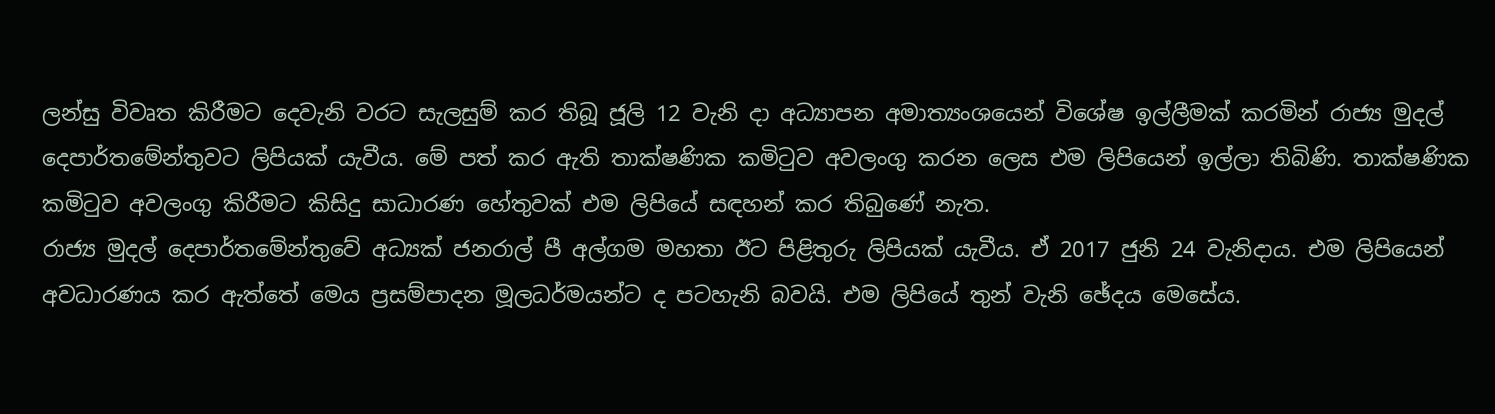ලන්සු විවෘත කිරීමට දෙවැනි වරට සැලසුම් කර තිබූ ජූලි 12 වැනි දා අධ්‍යාපන අමාත්‍යංශයෙන් විශේෂ ඉල්ලීමක් කරමින් රාජ්‍ය මුදල් දෙපාර්තමේන්තුවට ලිපියක් යැවීය. මේ පත් කර ඇති තාක්ෂණික කමිටුව අවලංගු කරන ලෙස එම ලිපියෙන් ඉල්ලා තිබිණි. තාක්ෂණික කමිටුව අවලංගු කිරීමට කිසිදු සාධාරණ හේතුවක් එම ලිපියේ සඳහන් කර තිබුණේ නැත.
රාජ්‍ය මුදල් දෙපාර්තමේන්තුවේ අධ්‍යක් ජනරාල් පී අල්ගම මහතා ඊට පිළිතුරු ලිපියක් යැවීය. ඒ 2017 ජුනි 24 වැනිදාය. එම ලිපියෙන් අවධාරණය කර ඇත්තේ මෙය ප්‍රසම්පාදන මූලධර්මයන්ට ද පටහැනි බවයි. එම ලිපියේ තුන් වැනි ඡේදය මෙසේය.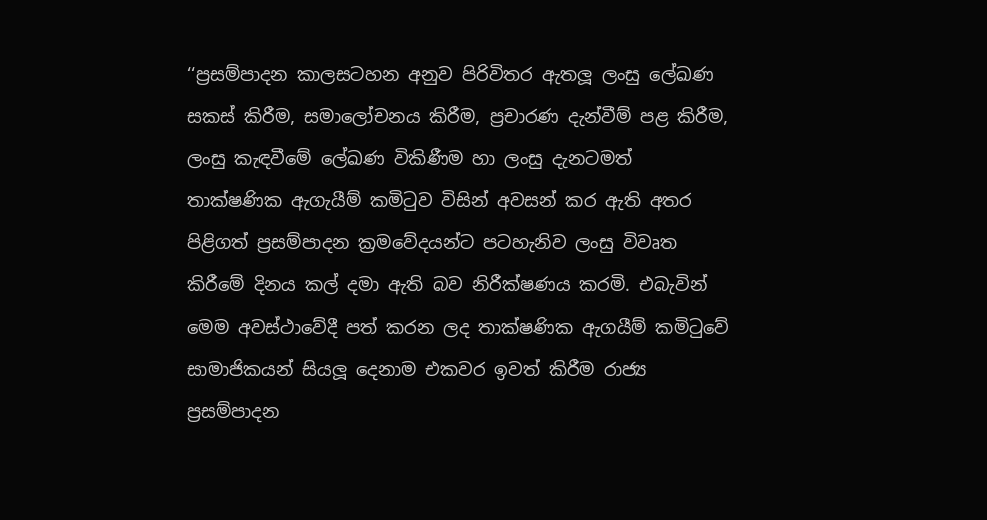‘‘ප්‍රසම්පාදන කාලසටහන අනුව පිරිවිතර ඇතලූ ලංසු ලේඛණ සකස් කිරීම, සමාලෝචනය කිරීම, ප්‍රචාරණ දැන්වීම් පළ කිරීම, ලංසු කැඳවීමේ ලේඛණ විකිණීම හා ලංසු දැනටමත් තාක්ෂණික ඇගැයීම් කමිටුව විසින් අවසන් කර ඇති අතර පිළිගත් ප්‍රසම්පාදන ක්‍රමවේදයන්ට පටහැනිව ලංසු විවෘත කිරීමේ දිනය කල් දමා ඇති බව නිරීක්ෂණය කරමි. එබැවින් මෙම අවස්ථාවේදී පත් කරන ලද තාක්ෂණික ඇගයීම් කමිටුවේ සාමාජිකයන් සියලූ දෙනාම එකවර ඉවත් කිරීම රාජ්‍ය ප්‍රසම්පාදන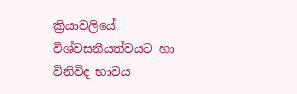ක්‍රියාවලියේ විශ්වසනීයත්වයට හා විනිවිද භාවය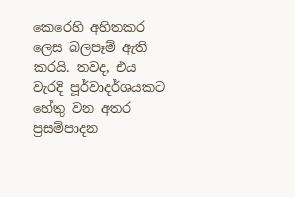කෙරෙහි අහිතකර ලෙස බලපෑම් ඇති කරයි. තවද, එය වැරදි පූර්වාදර්ශයකට හේතු වන අතර ප්‍රසම්පාදන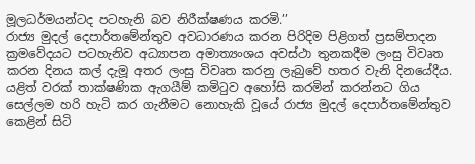මූලධර්මයන්ටද පටහැනි බව නිරීක්ෂණය කරමි.’’
රාජ්‍ය මුදල් දෙපාර්තමේන්තුව අවධාරණය කරන පිරිදිම පිළිගත් ප්‍රසම්පාදන ක්‍රමවේදයට පටහැනිව අධ්‍යාපන අමාත්‍යංශය අවස්ථා තුනකදීම ලංසු විවෘත කරන දිනය කල් දැමූ අතර ලංසු විවෘත කරනු ලැබුවේ හතර වැනි දිනයේදීය. යළිත් වරක් තාක්ෂණික ඇගයීම් කමිටුව අහෝසි කරමින් කරන්නට ගිය සෙල්ලම හරි හැටි කර ගැනීමට නොහැකි වූයේ රාජ්‍ය මුදල් දෙපාර්තමේන්තුව කෙළින් සිටි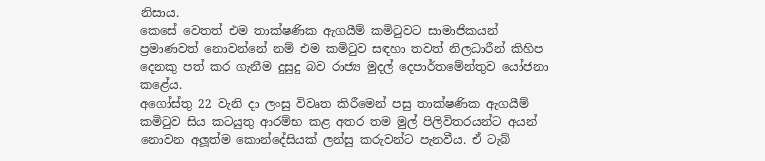නිසාය.
කෙසේ වෙතත් එම තාක්ෂණික ඇගයීම් කමිටුවට සාමාජිකයන් ප්‍රමාණවත් නොවන්නේ නම් එම කමිටුව සඳහා තවත් නිලධාරීන් කිහිප දෙනකු පත් කර ගැනීම දුසුදු බව රාජ්‍ය මුදල් දෙපාර්තමේන්තුව යෝජනා කළේය.
අගෝස්තු 22 වැනි දා ලංසු විවෘත කිරීමෙන් පසු තාක්ෂණික ඇගයීම් කමිටුව සිය කටයුතු ආරම්භ කළ අතර තම මුල් පිලිවිතරයන්ට අයන් නොවන අලූත්ම කොන්දේසියක් ලන්සු කරුවන්ට පැනවීය. ඒ ටැබ්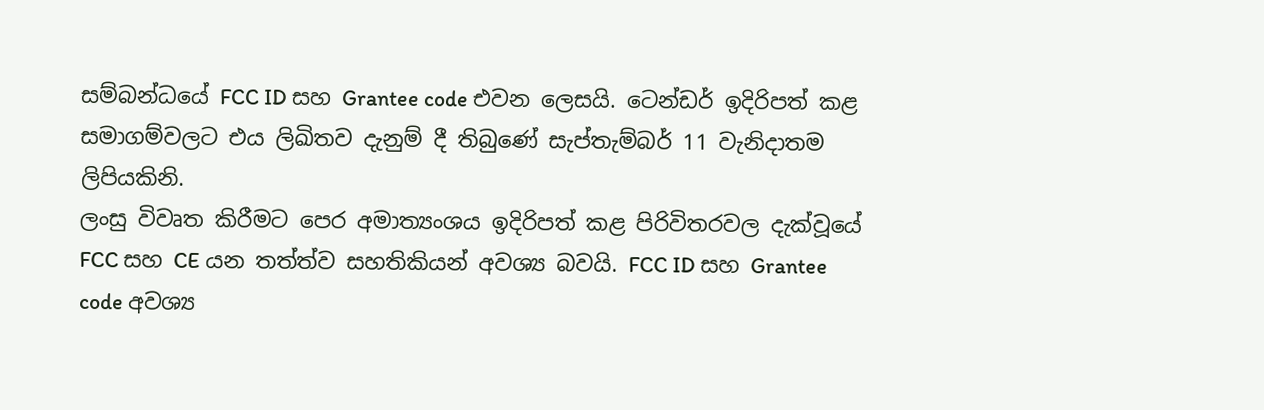සම්බන්ධයේ FCC ID සහ Grantee code එවන ලෙසයි. ටෙන්ඩර් ඉදිරිපත් කළ සමාගම්වලට එය ලිඛිතව දැනුම් දී තිබුණේ සැප්තැම්බර් 11 වැනිදාතම ලිපියකිනි.
ලංසු විවෘත කිරීමට පෙර අමාත්‍යංශය ඉදිරිපත් කළ පිරිවිතරවල දැක්වූයේ FCC සහ CE යන තත්ත්ව සහතිකියන් අවශ්‍ය බවයි. FCC ID සහ Grantee code අවශ්‍ය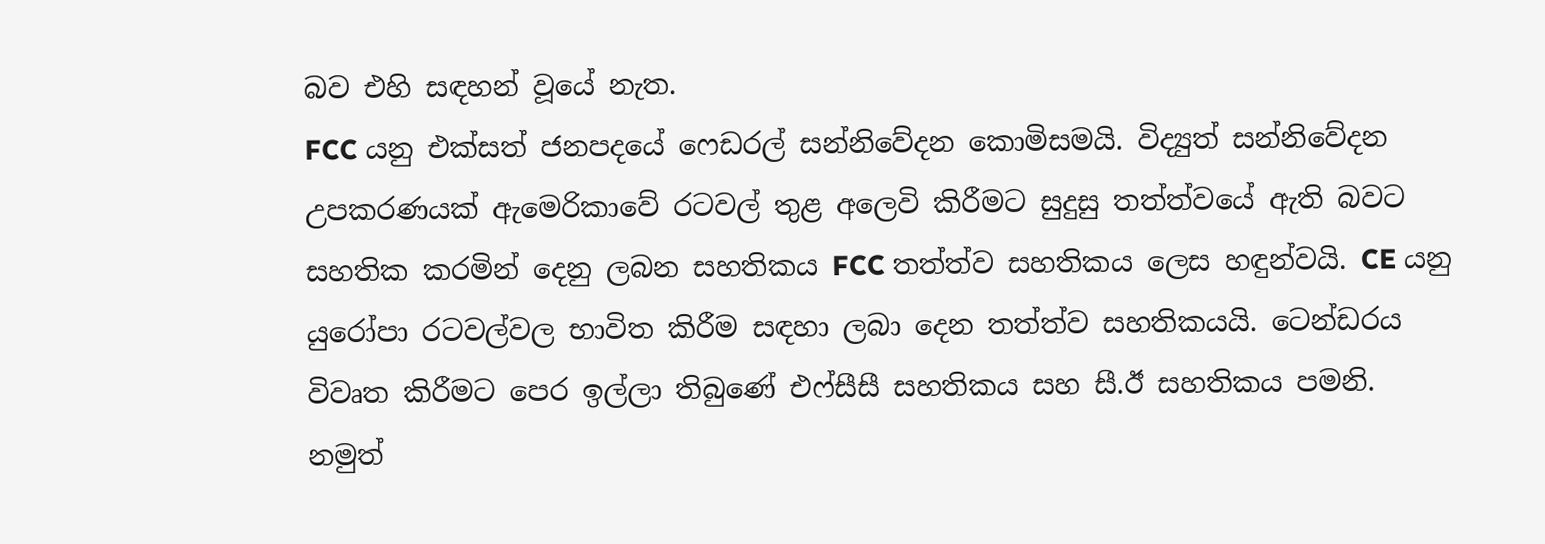බව එහි සඳහන් වූයේ නැත.
FCC යනු එක්සත් ජනපදයේ ෆෙඩරල් සන්නිවේදන කොමිසමයි. විද්‍යුත් සන්නිවේදන උපකරණයක් ඇමෙරිකාවේ රටවල් තුළ අලෙවි කිරීමට සුදුසු තත්ත්වයේ ඇති බවට සහතික කරමින් දෙනු ලබන සහතිකය FCC තත්ත්ව සහතිකය ලෙස හඳුන්වයි. CE යනු යුරෝපා රටවල්වල භාවිත කිරීම සඳහා ලබා දෙන තත්ත්ව සහතිකයයි. ටෙන්ඩරය විවෘත කිරීමට පෙර ඉල්ලා තිබුණේ එෆ්සීසී සහතිකය සහ සී.ඊ සහතිකය පමනි.
නමුත්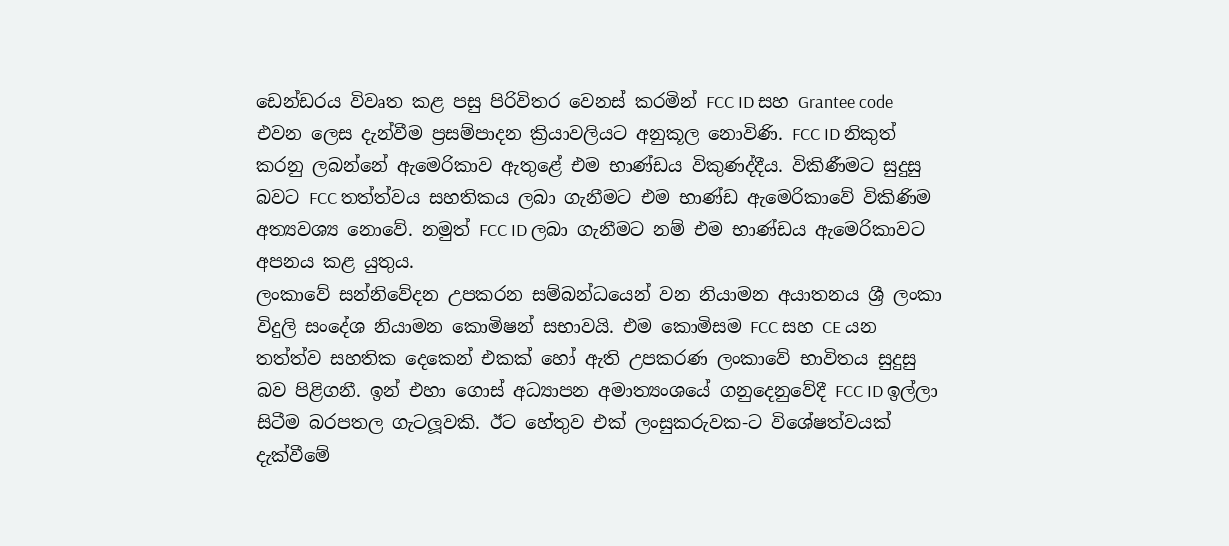ඩෙන්ඩරය විවෘත කළ පසු පිරිවිතර වෙනස් කරමින් FCC ID සහ Grantee code එවන ලෙස දැන්වීම ප්‍රසම්පාදන ක්‍රියාවලියට අනුකූල නොවිණි. FCC ID නිකුත් කරනු ලබන්නේ ඇමෙරිකාව ඇතුළේ එම භාණ්ඩය විකුණද්දීය. විකිණීමට සුදුසු බවට FCC තත්ත්වය සහතිකය ලබා ගැනීමට එම භාණ්ඩ ඇමෙරිකාවේ විකිණිම අත්‍යවශ්‍ය නොවේ. නමුත් FCC ID ලබා ගැනීමට නම් එම භාණ්ඩය ඇමෙරිකාවට අපනය කළ යුතුය.
ලංකාවේ සන්නිවේදන උපකරන සම්බන්ධයෙන් වන නියාමන අයාතනය ශ්‍රී ලංකා විදුලි සංදේශ නියාමන කොමිෂන් සභාවයි. එම කොමිසම FCC සහ CE යන තත්ත්ව සහතික දෙකෙන් එකක් හෝ ඇති උපකරණ ලංකාවේ භාවිතය සුදුසු බව පිළිගනී. ඉන් එහා ගොස් අධ්‍යාපන අමාත්‍යංශයේ ගනුදෙනුවේදී FCC ID ඉල්ලා සිටීම බරපතල ගැටලූවකි. ඊට හේතුව එක් ලංසුකරුවක-ට විශේෂත්වයක් දැක්වීමේ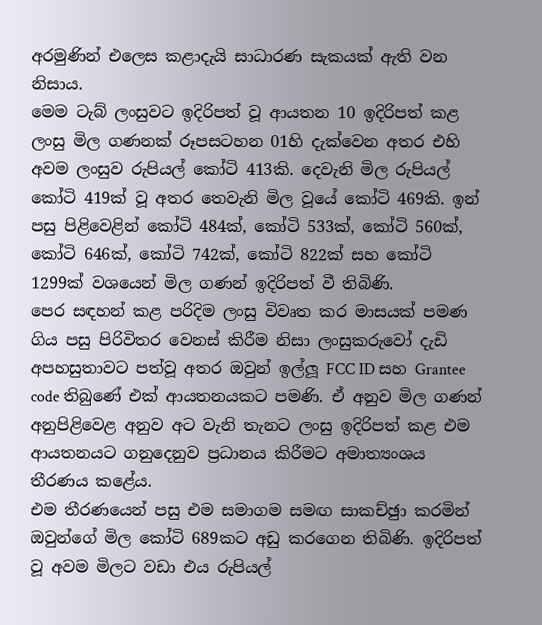අරමුණින් එලෙස කළාදැයි සාධාරණ සැකයක් ඇති වන නිසාය.
මෙම ටැබ් ලංසුවට ඉදිරිපත් වූ ආයතන 10 ඉදිරිපත් කළ ලංසු මිල ගණනක් රූපසටහන 01හි දැක්වෙන අතර එහි අවම ලංසුව රුපියල් කෝටි 413කි. දෙවැනි මිල රුපියල් කෝටි 419ක් වූ අතර තෙවැනි මිල වූයේ කෝටි 469කි. ඉන් පසු පිළිවෙළින් කෝටි 484ක්, කෝටි 533ක්, කෝටි 560ක්, කෝටි 646ක්, කෝටි 742ක්, කෝටි 822ක් සහ කෝටි 1299ක් වශයෙන් මිල ගණන් ඉදිරිපත් වී තිබිණි.
පෙර සඳහන් කළ පරිදිම ලංසු විවෘත කර මාසයක් පමණ ගිය පසු පිරිවිතර වෙනස් කිරීම නිසා ලංසුකරුවෝ දැඩි අපහසුතාවට පත්වූ අතර ඔවුන් ඉල්ලූ FCC ID සහ Grantee code තිබුණේ එක් ආයතනයකට පමණි. ඒ අනුව මිල ගණන් අනුපිළිවෙළ අනුව අට වැනි තැනට ලංසු ඉදිරිපත් කළ එම ආයතනයට ගනුදෙනුව ප්‍රධානය කිරීමට අමාත්‍යංශය තීරණය කළේය.
එම තීරණයෙන් පසු එම සමාගම සමඟ සාකච්ඡුා කරමින් ඔවුන්ගේ මිල කෝටි 689කට අඩු කරගෙන තිබිණි. ඉදිරිපත් වූ අවම මිලට වඩා එය රුපියල්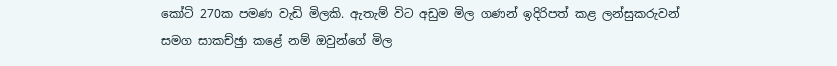කෝටි 270ක පමණ වැඩි මිලකි. ඇතැම් විට අඩුම මිල ගණන් ඉදිරිපත් කළ ලන්සුකරුවන් සමග සාකච්ඡුා කළේ නම් ඔවුන්ගේ මිල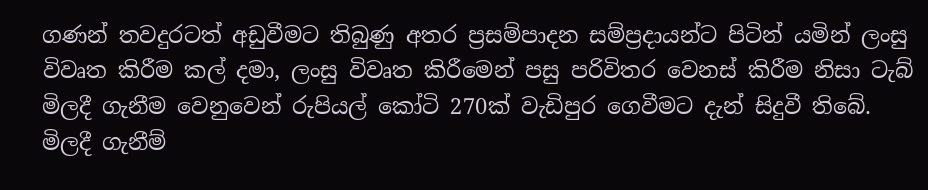ගණන් තවදුරටත් අඩුවීමට තිබුණු අතර ප්‍රසම්පාදන සම්ප්‍රදායන්ට පිටින් යමින් ලංසු විවෘත කිරීම කල් දමා, ලංසු විවෘත කිරීමෙන් පසු පරිවිතර වෙනස් කිරීම නිසා ටැබ් මිලදී ගැනීම වෙනුවෙන් රුපියල් කෝටි 270ක් වැඩිපුර ගෙවීමට දැන් සිදුවී තිබේ.
මිලදී ගැනීම්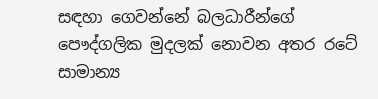සඳහා ගෙවන්නේ බලධාරීන්ගේ පෞද්ගලික මුදලක් නොවන අතර රටේ සාමාන්‍ය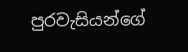පුරවැසියන්ගේ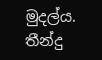මුදල්ය. තීන්දු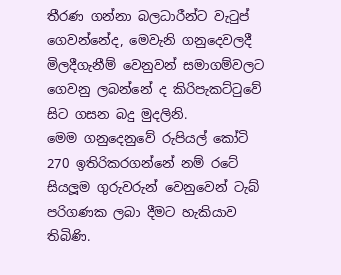තීරණ ගන්නා බලධාරීන්ට වැටුප් ගෙවන්නේද, මෙවැනි ගනුදෙවලදී මිලදීගැනීම් වෙනුවන් සමාගම්වලට ගෙවනු ලබන්නේ ද කිරිපැකට්ටුවේ සිට ගසන බදු මුදලිනි.
මෙම ගනුදෙනුවේ රුපියල් කෝටි 270 ඉතිරිකරගන්නේ නම් රටේ සියලූම ගුරුවරුන් වෙනුවෙන් ටැබ් පරිගණක ලබා දීමට හැකියාව තිබිණි.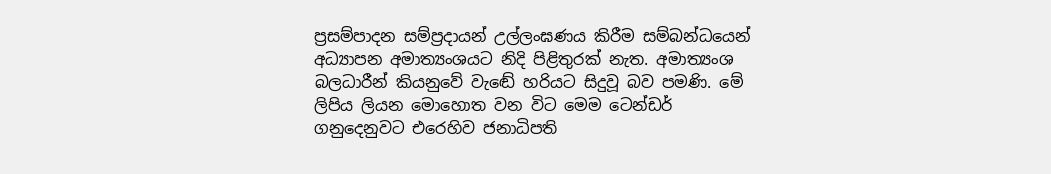ප්‍රසම්පාදන සම්ප්‍රදායන් උල්ලංඝණය කිරීම සම්බන්ධයෙන් අධ්‍යාපන අමාත්‍යංශයට නිදි පිළිතුරක් නැත. අමාත්‍යංශ බලධාරීන් කියනුවේ වැඬේ හරියට සිදුවූ බව පමණි. මේ ලිපිය ලියන මොහොත වන විට මෙම ටෙන්ඩර් ගනුදෙනුවට එරෙහිව ජනාධිපති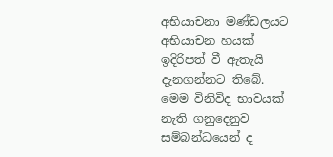අභියාචනා මණ්ඩලයට අභියාචන හයක් ඉදිරිපත් වී ඇතැයි දැනගන්නට තිබේ.
මෙම විනිවිද භාවයක් නැති ගනුදෙනුව සම්බන්ධයෙන් ද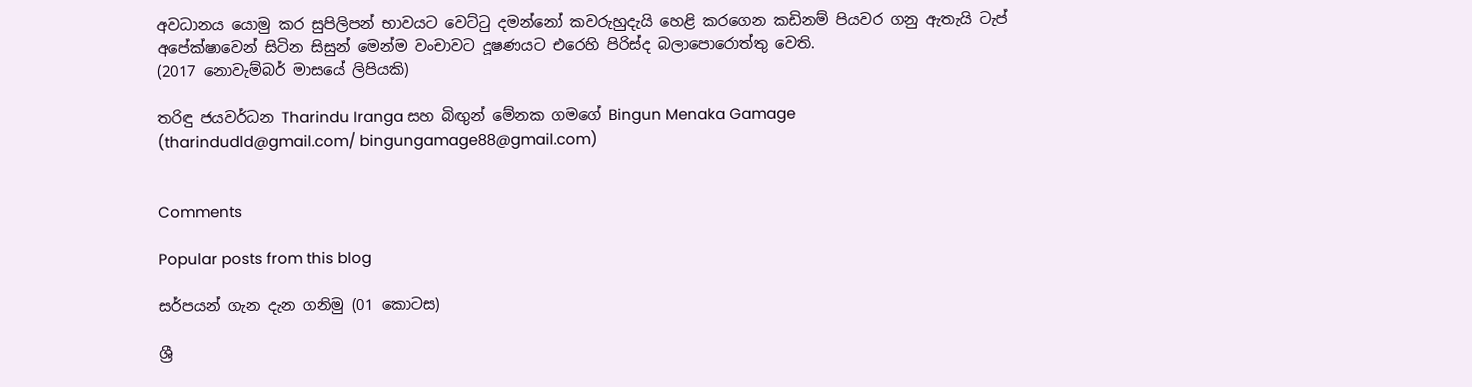අවධානය යොමු කර සුපිලිපන් භාවයට වෙට්ටු දමන්නෝ කවරුහුදැයි හෙළි කරගෙන කඩිනම් පියවර ගනු ඇතැයි ටැප් අපේක්ෂාවෙන් සිටින සිසුන් මෙන්ම වංචාවට දූෂණයට එරෙහි පිරිස්ද බලාපොරොත්තු වෙති.
(2017 නොවැම්බර් මාසයේ ලිපියකි)

තරිඳු ජයවර්ධන Tharindu Iranga සහ බිඟුන් මේනක ගමගේ Bingun Menaka Gamage
(tharindudld@gmail.com/ bingungamage88@gmail.com)


Comments

Popular posts from this blog

සර්පයන් ගැන දැන ගනිමු (01 කොටස)

ශ්‍රී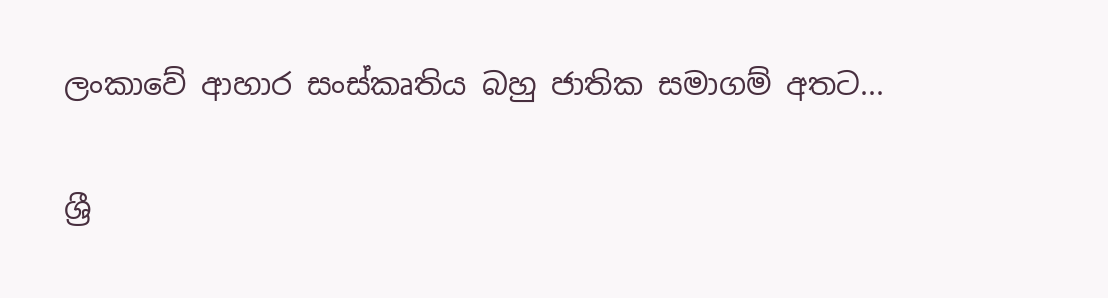ලංකාවේ ආහාර සංස්කෘතිය බහු ජාතික සමාගම් අතට...

ශ්‍රී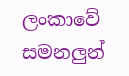ලංකාවේ සමනලුන්